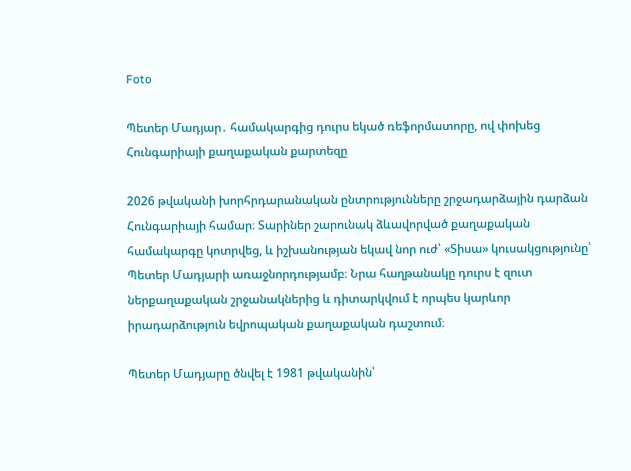Foto

Պետեր Մադյար․ համակարգից դուրս եկած ռեֆորմատորը, ով փոխեց Հունգարիայի քաղաքական քարտեզը

2026 թվականի խորհրդարանական ընտրությունները շրջադարձային դարձան Հունգարիայի համար։ Տարիներ շարունակ ձևավորված քաղաքական համակարգը կոտրվեց, և իշխանության եկավ նոր ուժ՝ «Տիսա» կուսակցությունը՝ Պետեր Մադյարի առաջնորդությամբ։ Նրա հաղթանակը դուրս է զուտ ներքաղաքական շրջանակներից և դիտարկվում է որպես կարևոր իրադարձություն եվրոպական քաղաքական դաշտում։

Պետեր Մադյարը ծնվել է 1981 թվականին՝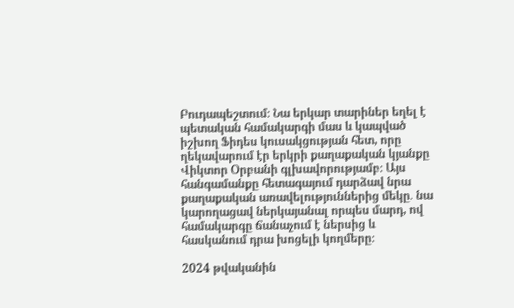Բուդապեշտում։ Նա երկար տարիներ եղել է պետական համակարգի մաս և կապված իշխող Ֆիդես կուսակցության հետ, որը ղեկավարում էր երկրի քաղաքական կյանքը Վիկտոր Օրբանի գլխավորությամբ։ Այս հանգամանքը հետագայում դարձավ նրա քաղաքական առավելություններից մեկը․ նա կարողացավ ներկայանալ որպես մարդ, ով համակարգը ճանաչում է ներսից և հասկանում դրա խոցելի կողմերը։

2024 թվականին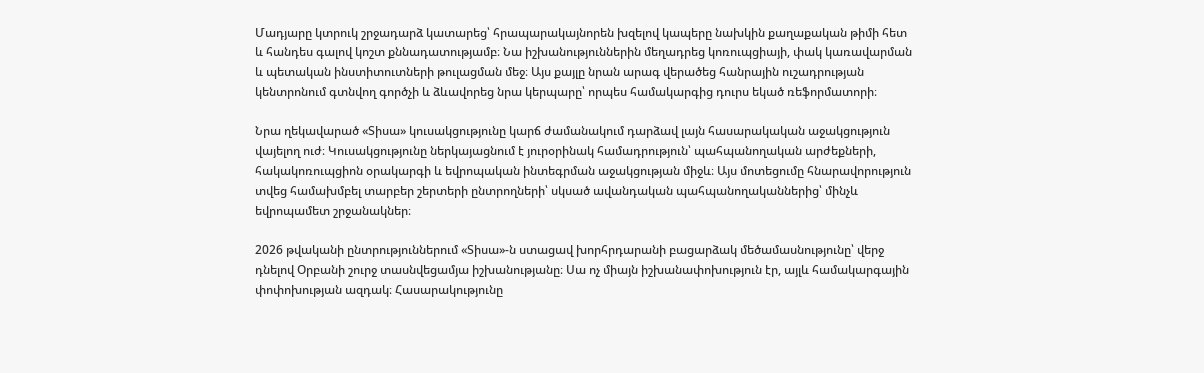Մադյարը կտրուկ շրջադարձ կատարեց՝ հրապարակայնորեն խզելով կապերը նախկին քաղաքական թիմի հետ և հանդես գալով կոշտ քննադատությամբ։ Նա իշխանություններին մեղադրեց կոռուպցիայի, փակ կառավարման և պետական ինստիտուտների թուլացման մեջ։ Այս քայլը նրան արագ վերածեց հանրային ուշադրության կենտրոնում գտնվող գործչի և ձևավորեց նրա կերպարը՝ որպես համակարգից դուրս եկած ռեֆորմատորի։

Նրա ղեկավարած «Տիսա» կուսակցությունը կարճ ժամանակում դարձավ լայն հասարակական աջակցություն վայելող ուժ։ Կուսակցությունը ներկայացնում է յուրօրինակ համադրություն՝ պահպանողական արժեքների, հակակոռուպցիոն օրակարգի և եվրոպական ինտեգրման աջակցության միջև։ Այս մոտեցումը հնարավորություն տվեց համախմբել տարբեր շերտերի ընտրողների՝ սկսած ավանդական պահպանողականներից՝ մինչև եվրոպամետ շրջանակներ։

2026 թվականի ընտրություններում «Տիսա»-ն ստացավ խորհրդարանի բացարձակ մեծամասնությունը՝ վերջ դնելով Օրբանի շուրջ տասնվեցամյա իշխանությանը։ Սա ոչ միայն իշխանափոխություն էր, այլև համակարգային փոփոխության ազդակ։ Հասարակությունը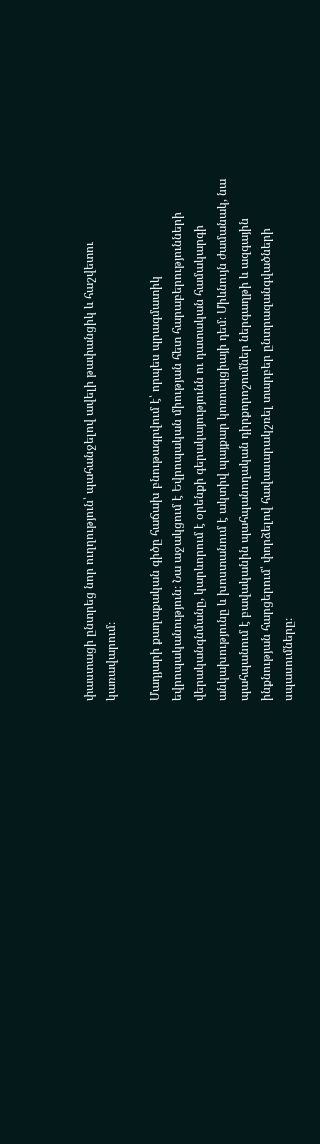փաստացի ընտրեց նոր ուղղություն՝ պահանջելով ավելի թափանցիկ և հաշվետու կառավարում։

Մադյարի քաղաքական գիծը հաճախ բնութագրվում է՝ որպես պրագմատիկ եվրոպականություն։ Նա աջակցում է Եվրոպական միության հետ հարաբերությունների վերականգնմանը, կարևորում է օրենքի գերակայությունն ու դատական համակարգի անկախությունը և խոստանում է ակտիվ պայքար կոռուպցիայի դեմ։ Միևնույն ժամանակ, նա պահպանում է բավականին պահպանողական դիրքորոշումներ ներգաղթի և ազգային ինքնության հարցերում՝ փորձելով հավասարակշռել տարբեր ընտրազանգվածների սպասումները։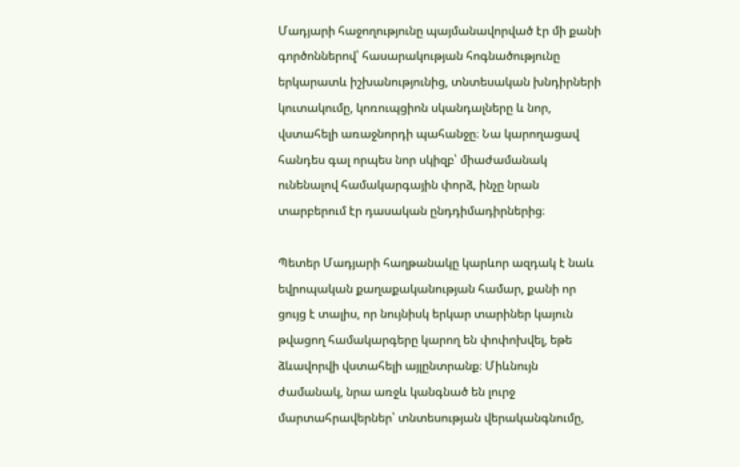Մադյարի հաջողությունը պայմանավորված էր մի քանի գործոններով՝ հասարակության հոգնածությունը երկարատև իշխանությունից, տնտեսական խնդիրների կուտակումը, կոռուպցիոն սկանդալները և նոր, վստահելի առաջնորդի պահանջը։ Նա կարողացավ հանդես գալ որպես նոր սկիզբ՝ միաժամանակ ունենալով համակարգային փորձ, ինչը նրան տարբերում էր դասական ընդդիմադիրներից։

Պետեր Մադյարի հաղթանակը կարևոր ազդակ է նաև եվրոպական քաղաքականության համար, քանի որ ցույց է տալիս, որ նույնիսկ երկար տարիներ կայուն թվացող համակարգերը կարող են փոփոխվել, եթե ձևավորվի վստահելի այլընտրանք։ Միևնույն ժամանակ, նրա առջև կանգնած են լուրջ մարտահրավերներ՝ տնտեսության վերականգնումը,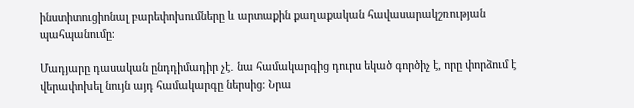ինստիտուցիոնալ բարեփոխումները և արտաքին քաղաքական հավասարակշռության պահպանումը։

Մադյարը դասական ընդդիմադիր չէ․ նա համակարգից դուրս եկած գործիչ է, որը փորձում է վերափոխել նույն այդ համակարգը ներսից։ Նրա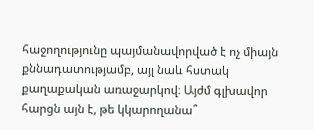հաջողությունը պայմանավորված է ոչ միայն քննադատությամբ, այլ նաև հստակ քաղաքական առաջարկով։ Այժմ գլխավոր հարցն այն է, թե կկարողանա՞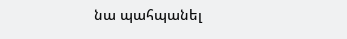նա պահպանել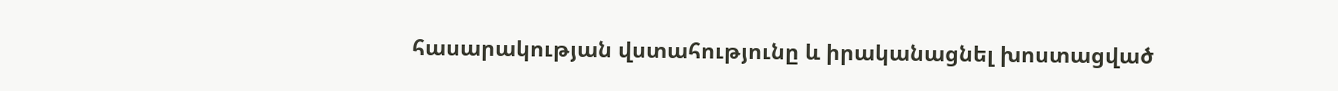հասարակության վստահությունը և իրականացնել խոստացված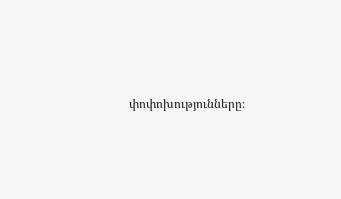փոփոխությունները։